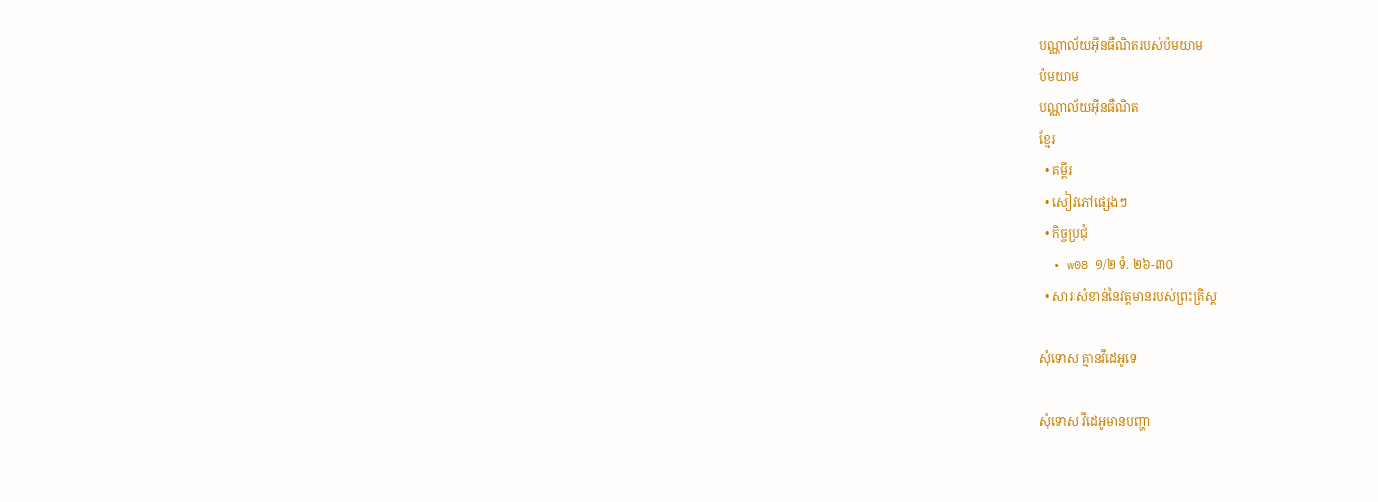បណ្ណាល័យអ៊ីនធឺណិតរបស់ប៉មយាម
ប៉មយាម
បណ្ណាល័យអ៊ីនធឺណិត
ខ្មែរ
  • គម្ពីរ
  • សៀវភៅផ្សេងៗ
  • កិច្ចប្រជុំ
  • w08 ១/២ ទំ. ២៦-៣០
  • សារៈសំខាន់នៃវត្ដមានរបស់ព្រះគ្រិស្ដ

សុំទោស គ្មានវីដេអូទេ

សុំទោស វីដេអូមានបញ្ហា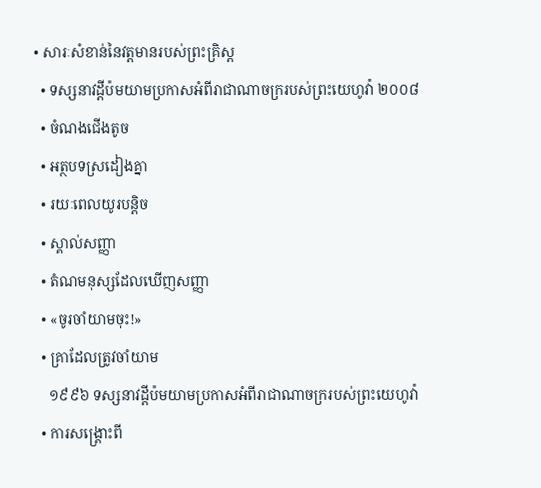• សារៈសំខាន់នៃវត្ដមានរបស់ព្រះគ្រិស្ដ
  • ទស្សនាវដ្ដីប៉មយាមប្រកាសអំពីរាជាណាចក្ររបស់ព្រះយេហូវ៉ា ២០០៨
  • ចំណងជើងតូច
  • អត្ថបទស្រដៀងគ្នា
  • រយៈពេលយូរបន្ដិច
  • ស្គាល់សញ្ញា
  • តំណមនុស្សដែលឃើញសញ្ញា
  • «ចូរចាំយាមចុះ!»
  • គ្រាដែលត្រូវចាំយាម
    ១៩៩៦ ទស្សនាវដ្ដីប៉មយាមប្រកាសអំពីរាជាណាចក្ររបស់ព្រះយេហូវ៉ា
  • ការសង្គ្រោះពី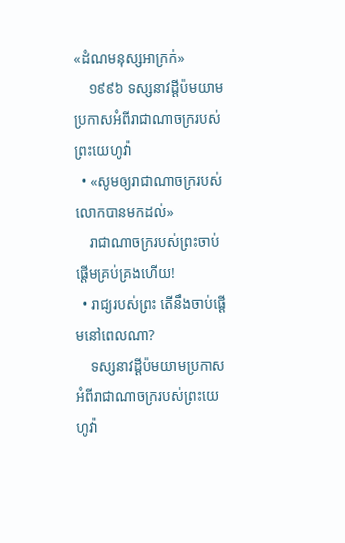«ដំណមនុស្សអាក្រក់»
    ១៩៩៦ ទស្សនាវដ្ដីប៉មយាមប្រកាសអំពីរាជាណាចក្ររបស់ព្រះយេហូវ៉ា
  • «សូមឲ្យរាជាណាចក្ររបស់លោកបានមកដល់»
    រាជាណាចក្ររបស់ព្រះចាប់ផ្ដើមគ្រប់គ្រងហើយ!
  • រាជ្យរបស់ព្រះ តើនឹងចាប់ផ្ដើមនៅពេលណា?
    ទស្សនាវដ្ដីប៉មយាមប្រកាសអំពីរាជាណាចក្ររបស់ព្រះយេហូវ៉ា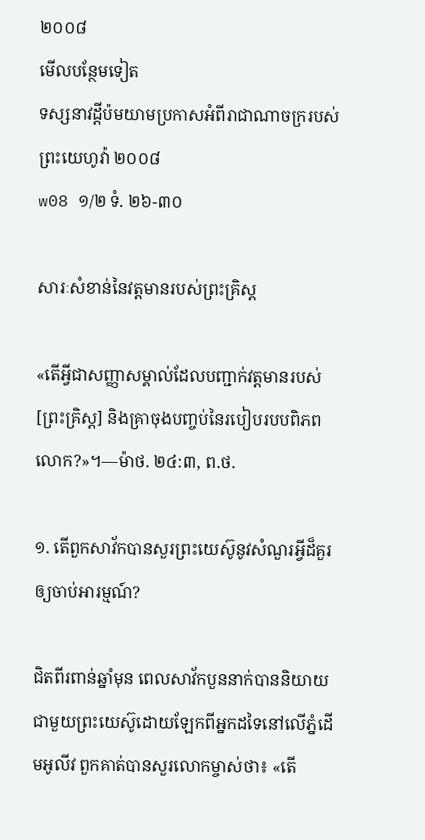២០០៨
មើលបន្ថែមទៀត
ទស្សនាវដ្ដីប៉មយាមប្រកាសអំពីរាជាណាចក្ររបស់ព្រះយេហូវ៉ា ២០០៨
w08 ១/២ ទំ. ២៦-៣០

សារៈសំខាន់នៃវត្តមានរបស់ព្រះគ្រិស្ត

«តើអ្វីជាសញ្ញាសម្គាល់ដែលបញ្ជាក់វត្តមានរបស់[ព្រះគ្រិស្ត] និងគ្រាចុងបញ្ចប់នៃរបៀបរបបពិភពលោក?»។—ម៉ាថ. ២៤:៣, ព.ថ.

១. តើពួកសាវ័កបានសួរព្រះយេស៊ូនូវសំណួរអ្វីដ៏គួរឲ្យចាប់អារម្មណ៍?

ជិតពីរពាន់ឆ្នាំមុន ពេលសាវ័កបួននាក់បាននិយាយជាមួយព្រះយេស៊ូដោយឡែកពីអ្នកដទៃនៅលើភ្នំដើមអូលីវ ពួកគាត់បានសួរលោកម្ចាស់ថា៖ «តើ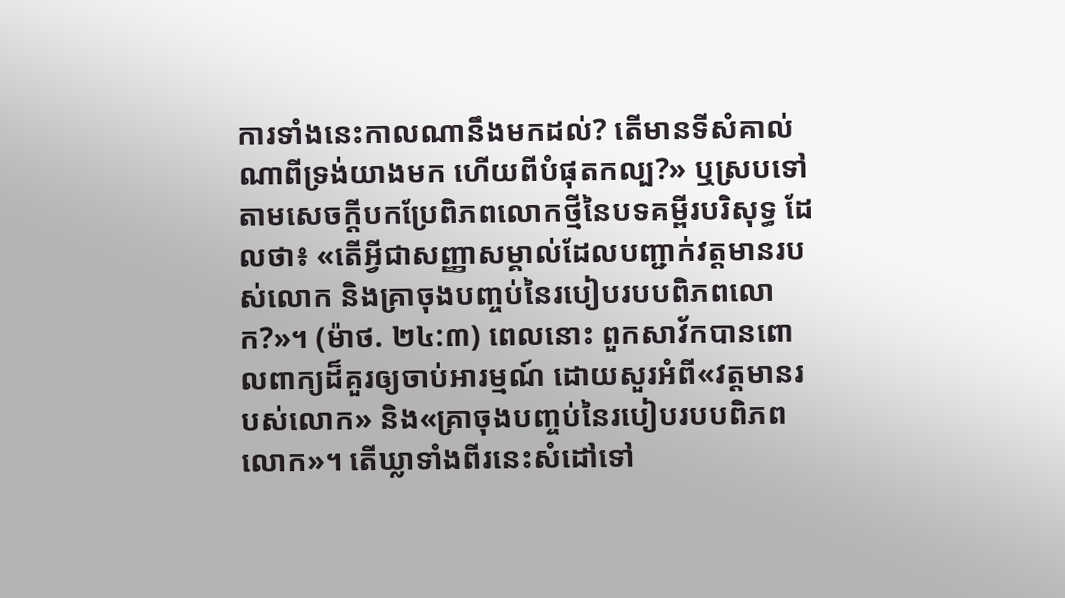ការទាំងនេះកាលណានឹងមកដល់? តើមានទីសំគាល់ណាពីទ្រង់យាងមក ហើយពីបំផុតកល្ប?» ឬស្របទៅតាមសេចក្ដីបកប្រែពិភពលោកថ្មីនៃបទគម្ពីរបរិសុទ្ធ ដែលថា៖ «តើអ្វីជាសញ្ញាសម្គាល់ដែលបញ្ជាក់វត្តមានរបស់លោក និងគ្រាចុងបញ្ចប់នៃរបៀបរបបពិភពលោក?»។ (ម៉ាថ. ២៤:៣) ពេលនោះ ពួកសាវ័កបានពោលពាក្យដ៏គួរឲ្យចាប់អារម្មណ៍ ដោយសួរអំពី«វត្តមានរបស់លោក» និង«គ្រាចុងបញ្ចប់នៃរបៀបរបបពិភពលោក»។ តើឃ្លាទាំងពីរនេះសំដៅទៅ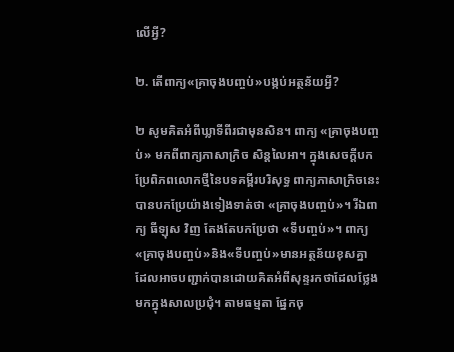លើអ្វី?

២. តើពាក្យ«គ្រាចុងបញ្ចប់»បង្កប់អត្ថន័យអ្វី?

២ សូមគិតអំពីឃ្លាទីពីរជាមុនសិន។ ពាក្យ «គ្រាចុងបញ្ចប់» មកពីពាក្យភាសាក្រិច សិន្តលៃអា។ ក្នុងសេចក្ដីបកប្រែពិភពលោកថ្មីនៃបទគម្ពីរបរិសុទ្ធ ពាក្យភាសាក្រិចនេះបានបកប្រែយ៉ាងទៀងទាត់ថា «គ្រាចុងបញ្ចប់»។ រីឯពាក្យ ធីឡុស វិញ តែងតែបកប្រែថា «ទីបញ្ចប់»។ ពាក្យ«គ្រាចុងបញ្ចប់»និង«ទីបញ្ចប់»មានអត្ថន័យខុសគ្នា ដែលអាចបញ្ជាក់បានដោយគិតអំពីសុន្ទរកថាដែលថ្លែងមកក្នុងសាលប្រជុំ។ តាមធម្មតា ផ្នែកចុ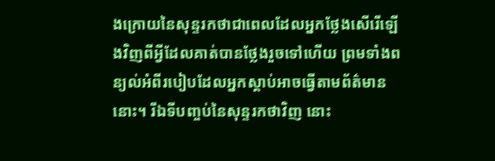ងក្រោយនៃសុន្ទរកថាជាពេលដែលអ្នកថ្លែងសើរើឡើងវិញពីអ្វីដែលគាត់បានថ្លែងរួចទៅហើយ ព្រមទាំងពន្យល់អំពីរបៀបដែលអ្នកស្ដាប់អាចធ្វើតាមព័ត៌មាននោះ។ រីឯទីបញ្ចប់នៃសុន្ទរកថាវិញ នោះ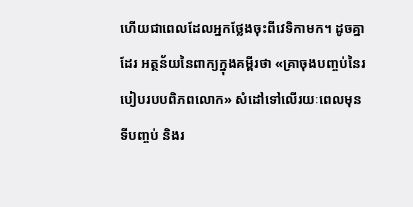ហើយជាពេលដែលអ្នកថ្លែងចុះពីវេទិកាមក។ ដូចគ្នាដែរ អត្ថន័យនៃពាក្យក្នុងគម្ពីរថា «គ្រាចុងបញ្ចប់នៃរបៀបរបបពិភពលោក» សំដៅទៅលើរយៈពេលមុនទីបញ្ចប់ និងរ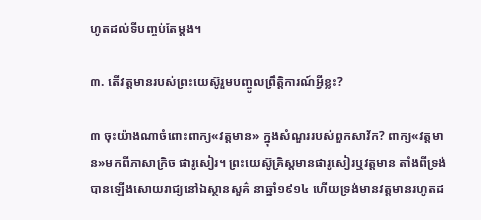ហូតដល់ទីបញ្ចប់តែម្ដង។

៣. តើវត្តមានរបស់ព្រះយេស៊ូរួមបញ្ចូលព្រឹត្ដិការណ៍អ្វីខ្លះ?

៣ ចុះយ៉ាងណាចំពោះពាក្យ«វត្តមាន» ក្នុងសំណួររបស់ពួកសាវ័ក? ពាក្យ«វត្តមាន»មកពីភាសាក្រិច ផារូសៀរ។ ព្រះយេស៊ូគ្រិស្តមានផារូសៀរឬវត្តមាន តាំងពីទ្រង់បានឡើងសោយរាជ្យនៅឯស្ថានសួគ៌ នាឆ្នាំ១៩១៤ ហើយទ្រង់មានវត្តមានរហូតដ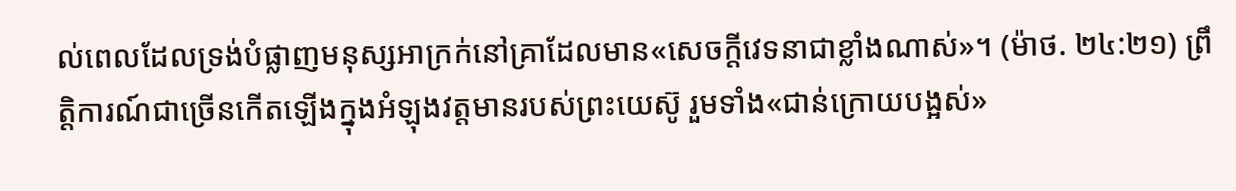ល់ពេលដែលទ្រង់បំផ្លាញមនុស្សអាក្រក់នៅគ្រាដែលមាន«សេចក្ដីវេទនាជាខ្លាំងណាស់»។ (ម៉ាថ. ២៤:២១) ព្រឹត្ដិការណ៍ជាច្រើនកើតឡើងក្នុងអំឡុងវត្តមានរបស់ព្រះយេស៊ូ រួមទាំង«ជាន់ក្រោយបង្អស់»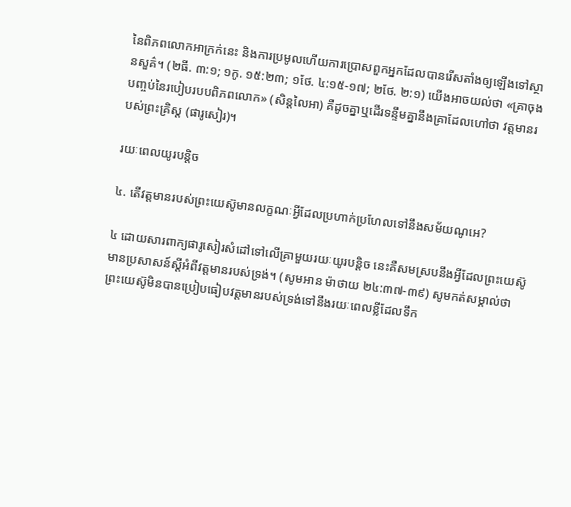នៃពិភពលោកអាក្រក់នេះ និងការប្រមូលហើយការប្រោសពួកអ្នកដែលបានរើសតាំងឲ្យឡើងទៅស្ថានសួគ៌។ (២ធី. ៣:១; ១កូ. ១៥:២៣; ១ថែ. ៤:១៥-១៧; ២ថែ. ២:១) យើងអាចយល់ថា «គ្រាចុងបញ្ចប់នៃរបៀបរបបពិភពលោក» (សិន្តលៃអា) គឺដូចគ្នាឬដើរទន្ទឹមគ្នានឹងគ្រាដែលហៅថា វត្តមានរបស់ព្រះគ្រិស្ត (ផារូសៀរ)។

រយៈពេលយូរបន្ដិច

៤. តើវត្តមានរបស់ព្រះយេស៊ូមានលក្ខណៈអ្វីដែលប្រហាក់ប្រហែលទៅនឹងសម័យណូអេ?

៤ ដោយសារពាក្យផារូសៀរសំដៅទៅលើគ្រាមួយរយៈយូរបន្ដិច នេះគឺសមស្របនឹងអ្វីដែលព្រះយេស៊ូមានប្រសាសន៍ស្តីអំពីវត្តមានរបស់ទ្រង់។ (សូមអាន ម៉ាថាយ ២៤:៣៧-៣៩) សូមកត់សម្គាល់ថា ព្រះយេស៊ូមិនបានប្រៀបធៀបវត្តមានរបស់ទ្រង់ទៅនឹងរយៈពេលខ្លីដែលទឹក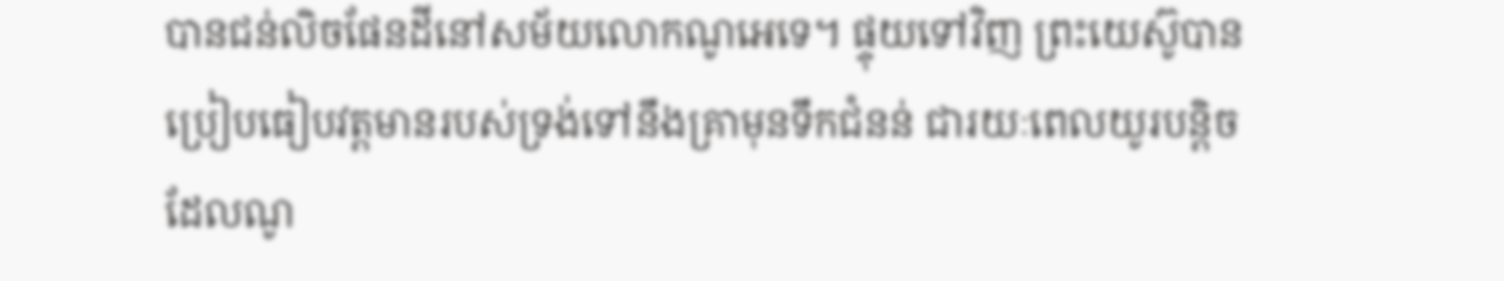បានជន់លិចផែនដីនៅសម័យលោកណូអេទេ។ ផ្ទុយទៅវិញ ព្រះយេស៊ូបានប្រៀបធៀបវត្តមានរបស់ទ្រង់ទៅនឹងគ្រាមុនទឹកជំនន់ ជារយៈពេលយូរបន្ដិចដែលណូ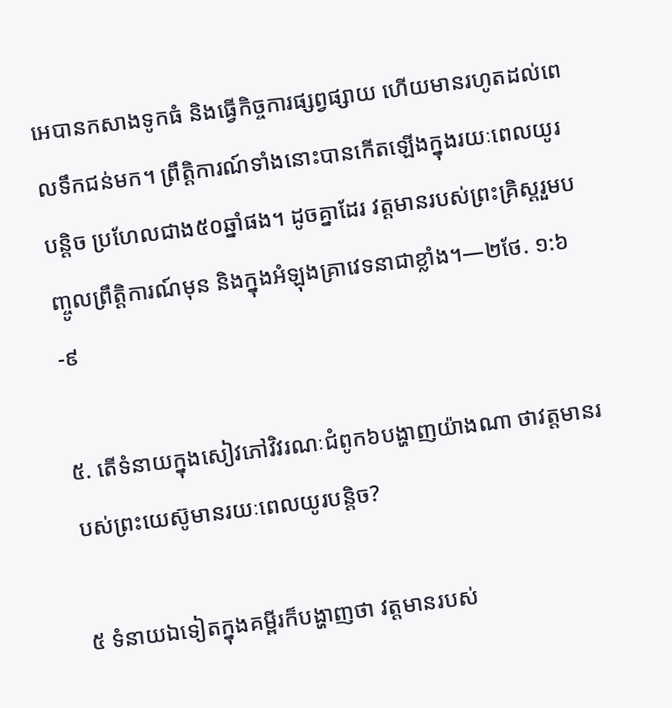អេបានកសាងទូកធំ និងធ្វើកិច្ចការផ្សព្វផ្សាយ ហើយមានរហូតដល់ពេលទឹកជន់មក។ ព្រឹត្ដិការណ៍ទាំងនោះបានកើតឡើងក្នុងរយៈពេលយូរបន្ដិច ប្រហែលជាង៥០ឆ្នាំផង។ ដូចគ្នាដែរ វត្តមានរបស់ព្រះគ្រិស្តរួមបញ្ចូលព្រឹត្ដិការណ៍មុន និងក្នុងអំឡុងគ្រាវេទនាជាខ្លាំង។—២ថែ. ១:៦-៩

៥. តើទំនាយក្នុងសៀវភៅវិវរណៈជំពូក៦បង្ហាញយ៉ាងណា ថាវត្តមានរបស់ព្រះយេស៊ូមានរយៈពេលយូរបន្ដិច?

៥ ទំនាយឯទៀតក្នុងគម្ពីរក៏បង្ហាញថា វត្តមានរបស់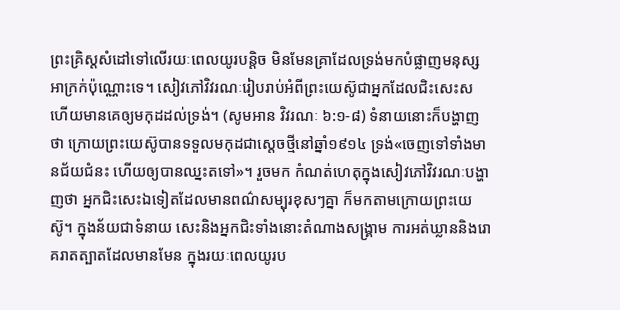ព្រះគ្រិស្តសំដៅទៅលើរយៈពេលយូរបន្ដិច មិនមែនគ្រាដែលទ្រង់មកបំផ្លាញមនុស្សអាក្រក់ប៉ុណ្ណោះទេ។ សៀវភៅវិវរណៈរៀបរាប់អំពីព្រះយេស៊ូជាអ្នកដែលជិះសេះស ហើយមានគេឲ្យមកុដដល់ទ្រង់។ (សូមអាន វិវរណៈ ៦:១-៨) ទំនាយនោះក៏បង្ហាញថា ក្រោយព្រះយេស៊ូបានទទួលមកុដជាស្តេចថ្មីនៅឆ្នាំ១៩១៤ ទ្រង់«ចេញទៅទាំងមានជ័យជំនះ ហើយឲ្យបានឈ្នះតទៅ»។ រួចមក កំណត់ហេតុក្នុងសៀវភៅវិវរណៈបង្ហាញថា អ្នកជិះសេះឯទៀតដែលមានពណ៌សម្បុរខុសៗគ្នា ក៏មកតាមក្រោយព្រះយេស៊ូ។ ក្នុងន័យជាទំនាយ សេះនិងអ្នកជិះទាំងនោះតំណាងសង្គ្រាម ការអត់ឃ្លាននិងរោគរាតត្បាតដែលមានមែន ក្នុងរយៈពេលយូរប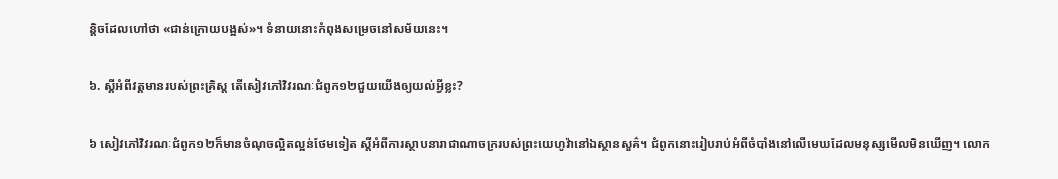ន្ដិចដែលហៅថា «ជាន់ក្រោយបង្អស់»។ ទំនាយនោះកំពុងសម្រេចនៅសម័យនេះ។

៦. ស្តីអំពីវត្តមានរបស់ព្រះគ្រិស្ត តើសៀវភៅវិវរណៈជំពូក១២ជួយយើងឲ្យយល់អ្វីខ្លះ?

៦ សៀវភៅវិវរណៈជំពូក១២ក៏មានចំណុចល្អិតល្អន់ថែមទៀត ស្តីអំពីការស្ថាបនារាជាណាចក្ររបស់ព្រះយេហូវ៉ានៅឯស្ថានសួគ៌។ ជំពូកនោះរៀបរាប់អំពីចំបាំងនៅលើមេឃដែលមនុស្សមើលមិនឃើញ។ លោក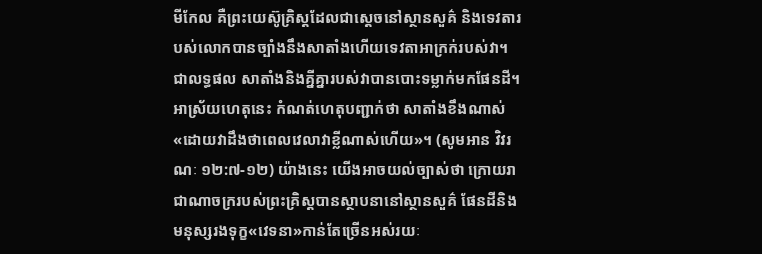មីកែល គឺព្រះយេស៊ូគ្រិស្តដែលជាស្តេចនៅស្ថានសួគ៌ និងទេវតារបស់លោកបានច្បាំងនឹងសាតាំងហើយទេវតាអាក្រក់របស់វា។ ជាលទ្ធផល សាតាំងនិងគ្នីគ្នារបស់វាបានបោះទម្លាក់មកផែនដី។ អាស្រ័យហេតុនេះ កំណត់ហេតុបញ្ជាក់ថា សាតាំងខឹងណាស់ «ដោយវាដឹងថាពេលវេលាវាខ្លីណាស់ហើយ»។ (សូមអាន វិវរណៈ ១២:៧-១២) យ៉ាងនេះ យើងអាចយល់ច្បាស់ថា ក្រោយរាជាណាចក្ររបស់ព្រះគ្រិស្តបានស្ថាបនានៅស្ថានសួគ៌ ផែនដីនិងមនុស្សរងទុក្ខ«វេទនា»កាន់តែច្រើនអស់រយៈ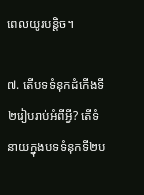ពេលយូរបន្ដិច។

៧. តើបទទំនុកដំកើងទី២រៀបរាប់អំពីអ្វី? តើទំនាយក្នុងបទទំនុកទី២ប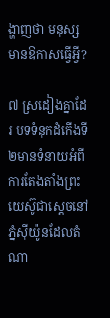ង្ហាញថា មនុស្សមានឱកាសធ្វើអ្វី?

៧ ស្រដៀងគ្នាដែរ បទទំនុកដំកើងទី២មានទំនាយអំពីការតែងតាំងព្រះយេស៊ូជាស្តេចនៅភ្នំស៊ីយ៉ូនដែលតំណា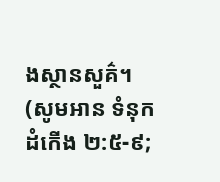ងស្ថានសួគ៌។ (សូមអាន ទំនុកដំកើង ២:៥-៩;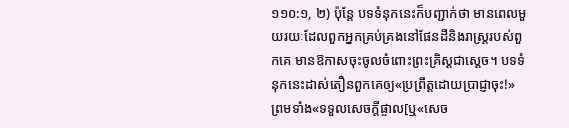១១០:១, ២) ប៉ុន្តែ បទទំនុកនេះក៏បញ្ជាក់ថា មានពេលមួយរយៈដែលពួកអ្នកគ្រប់គ្រងនៅផែនដីនិងរាស្ត្ររបស់ពួកគេ មានឱកាសចុះចូលចំពោះព្រះគ្រិស្តជាស្តេច។ បទទំនុកនេះដាស់តឿនពួកគេឲ្យ«ប្រព្រឹត្តដោយប្រាជ្ញាចុះ!» ព្រមទាំង«ទទួលសេចក្ដីផ្ចាល[ឬ«សេច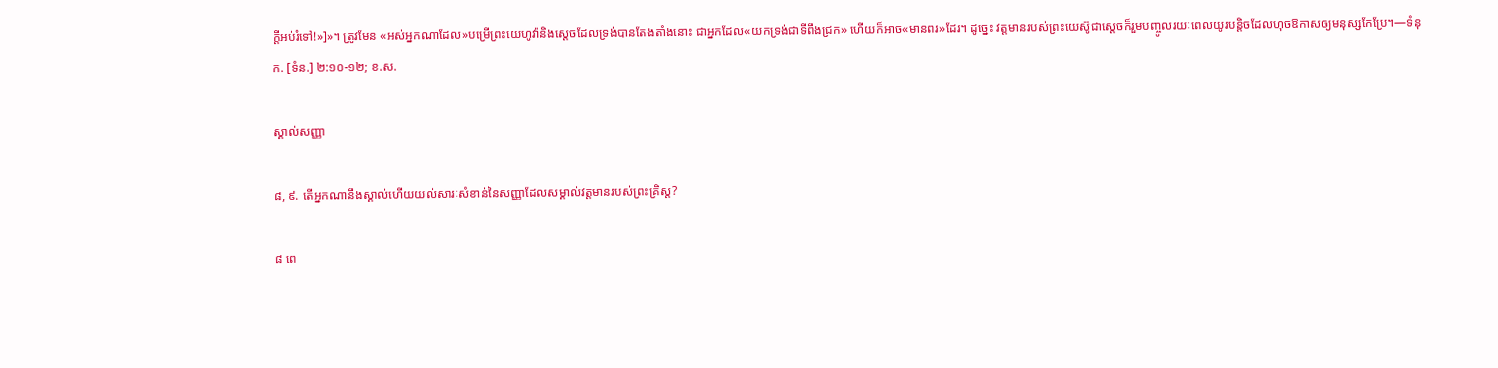ក្ដីអប់រំទៅ!»]»។ ត្រូវមែន «អស់អ្នកណាដែល»បម្រើព្រះយេហូវ៉ានិងស្តេចដែលទ្រង់បានតែងតាំងនោះ ជាអ្នកដែល«យកទ្រង់ជាទីពឹងជ្រក» ហើយក៏អាច«មានពរ»ដែរ។ ដូច្នេះ វត្តមានរបស់ព្រះយេស៊ូជាស្តេចក៏រួមបញ្ចូលរយៈពេលយូរបន្ដិចដែលហុចឱកាសឲ្យមនុស្សកែប្រែ។—ទំនុក. [ទំន.] ២:១០-១២; ខ.ស.

ស្គាល់សញ្ញា

៨, ៩. តើអ្នកណានឹងស្គាល់ហើយយល់សារៈសំខាន់នៃសញ្ញាដែលសម្គាល់វត្តមានរបស់ព្រះគ្រិស្ត?

៨ ពេ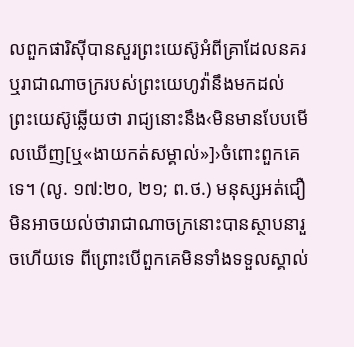លពួកផារិស៊ីបានសួរព្រះយេស៊ូអំពីគ្រាដែលនគរឬរាជាណាចក្ររបស់ព្រះយេហូវ៉ានឹងមកដល់ ព្រះយេស៊ូឆ្លើយថា រាជ្យនោះនឹង‹មិនមានបែបមើលឃើញ[ឬ«ងាយកត់សម្គាល់»]›ចំពោះពួកគេទេ។ (លូ. ១៧:២០, ២១; ព.ថ.) មនុស្សអត់ជឿមិនអាចយល់ថារាជាណាចក្រនោះបានស្ថាបនារួចហើយទេ ពីព្រោះបើពួកគេមិនទាំងទទួលស្គាល់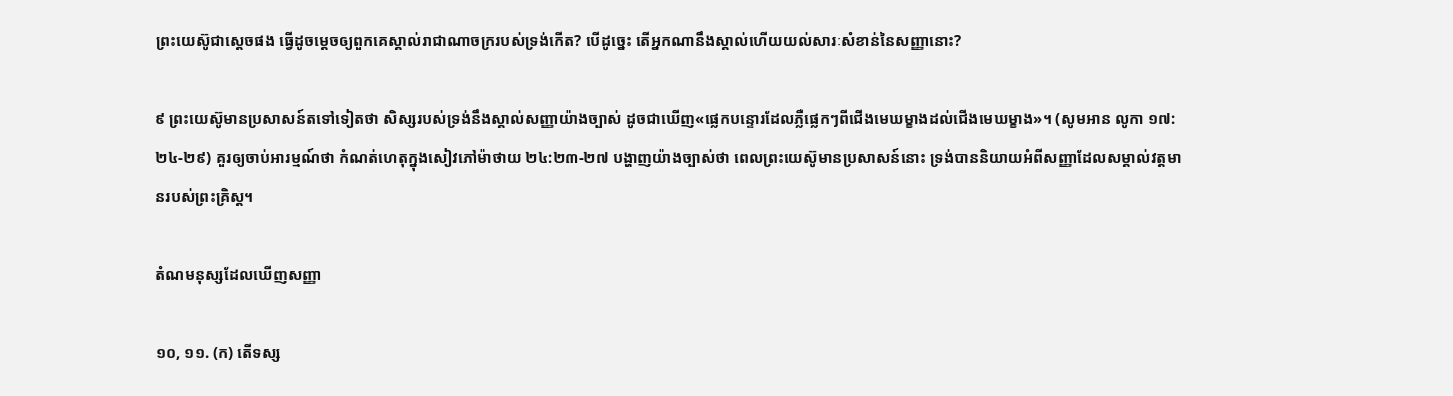ព្រះយេស៊ូជាស្តេចផង ធ្វើដូចម្ដេចឲ្យពួកគេស្គាល់រាជាណាចក្ររបស់ទ្រង់កើត? បើដូច្នេះ តើអ្នកណានឹងស្គាល់ហើយយល់សារៈសំខាន់នៃសញ្ញានោះ?

៩ ព្រះយេស៊ូមានប្រសាសន៍តទៅទៀតថា សិស្សរបស់ទ្រង់នឹងស្គាល់សញ្ញាយ៉ាងច្បាស់ ដូចជាឃើញ«ផ្លេកបន្ទោរដែលភ្លឺផ្លេកៗពីជើងមេឃម្ខាងដល់ជើងមេឃម្ខាង»។ (សូមអាន លូកា ១៧:២៤-២៩) គួរឲ្យចាប់អារម្មណ៍ថា កំណត់ហេតុក្នុងសៀវភៅម៉ាថាយ ២៤:២៣-២៧ បង្ហាញយ៉ាងច្បាស់ថា ពេលព្រះយេស៊ូមានប្រសាសន៍នោះ ទ្រង់បាននិយាយអំពីសញ្ញាដែលសម្គាល់វត្តមានរបស់ព្រះគ្រិស្ត។

តំណមនុស្សដែលឃើញសញ្ញា

១០, ១១. (ក) តើទស្ស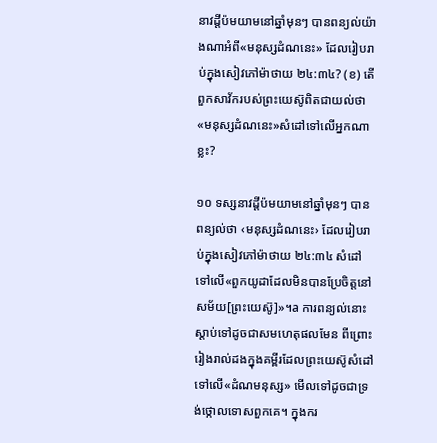នាវដ្ដីប៉មយាមនៅឆ្នាំមុនៗ បានពន្យល់យ៉ាងណាអំពី«មនុស្សដំណនេះ» ដែលរៀបរាប់ក្នុងសៀវភៅម៉ាថាយ ២៤:៣៤? (ខ) តើពួកសាវ័ករបស់ព្រះយេស៊ូពិតជាយល់ថា «មនុស្សដំណនេះ»សំដៅទៅលើអ្នកណាខ្លះ?

១០ ទស្សនាវដ្ដីប៉មយាមនៅឆ្នាំមុនៗ បានពន្យល់ថា ‹មនុស្សដំណនេះ› ដែលរៀបរាប់ក្នុងសៀវភៅម៉ាថាយ ២៤:៣៤ សំដៅទៅលើ«ពួកយូដាដែលមិនបានប្រែចិត្តនៅសម័យ[ព្រះយេស៊ូ]»។a ការពន្យល់នោះស្ដាប់ទៅដូចជាសមហេតុផលមែន ពីព្រោះរៀងរាល់ដងក្នុងគម្ពីរដែលព្រះយេស៊ូសំដៅទៅលើ«ដំណមនុស្ស» មើលទៅដូចជាទ្រង់ថ្កោលទោសពួកគេ។ ក្នុងករ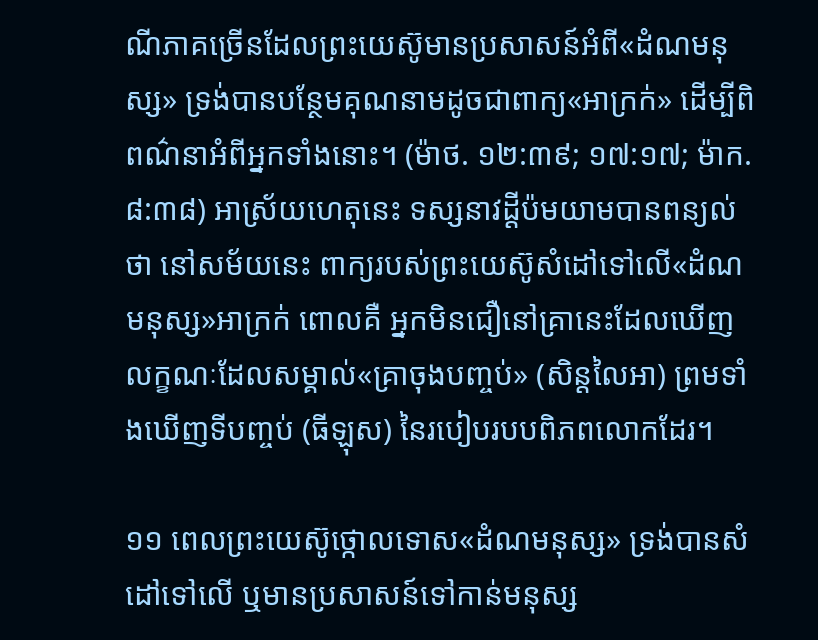ណីភាគច្រើនដែលព្រះយេស៊ូមានប្រសាសន៍អំពី«ដំណមនុស្ស» ទ្រង់បានបន្ថែមគុណនាមដូចជាពាក្យ«អាក្រក់» ដើម្បីពិពណ៌នាអំពីអ្នកទាំងនោះ។ (ម៉ាថ. ១២:៣៩; ១៧:១៧; ម៉ាក. ៨:៣៨) អាស្រ័យហេតុនេះ ទស្សនាវដ្ដីប៉មយាមបានពន្យល់ថា នៅសម័យនេះ ពាក្យរបស់ព្រះយេស៊ូសំដៅទៅលើ«ដំណមនុស្ស»អាក្រក់ ពោលគឺ អ្នកមិនជឿនៅគ្រានេះដែលឃើញលក្ខណៈដែលសម្គាល់«គ្រាចុងបញ្ចប់» (សិន្តលៃអា) ព្រមទាំងឃើញទីបញ្ចប់ (ធីឡុស) នៃរបៀបរបបពិភពលោកដែរ។

១១ ពេលព្រះយេស៊ូថ្កោលទោស«ដំណមនុស្ស» ទ្រង់បានសំដៅទៅលើ ឬមានប្រសាសន៍ទៅកាន់មនុស្ស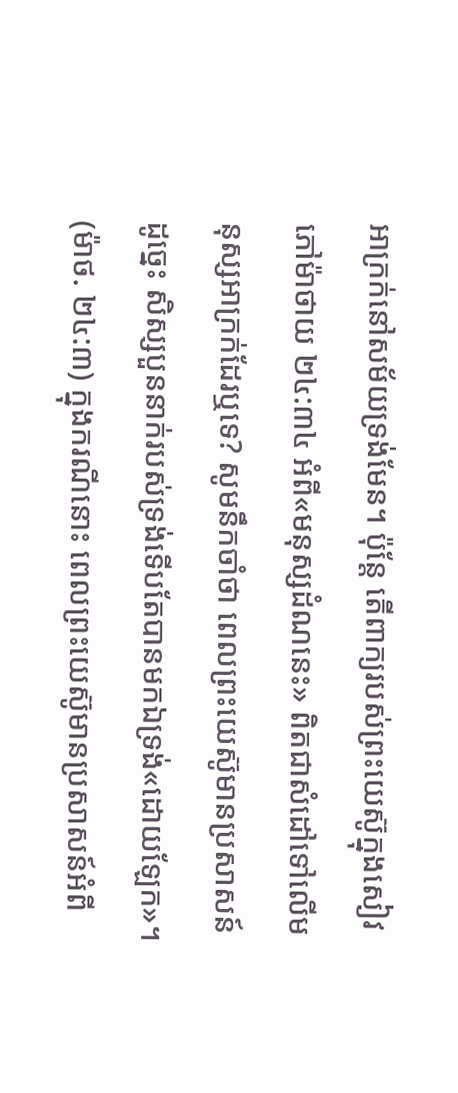អាក្រក់នៅសម័យទ្រង់មែន។ ប៉ុន្តែ តើពាក្យរបស់ព្រះយេស៊ូក្នុងសៀវភៅម៉ាថាយ ២៤:៣៤ អំពី«មនុស្សដំណនេះ» ពិតជាសំដៅទៅលើមនុស្សអាក្រក់ដែរឬទេ? សូមនឹកចាំថា ពេលព្រះយេស៊ូមានប្រសាសន៍ដូច្នេះ សិស្សបួននាក់របស់ទ្រង់ទើបតែបានមកឯទ្រង់«ដោយឡែក»។ (ម៉ាថ. ២៤:៣) ក្នុងករណីនោះ ពេលព្រះយេស៊ូមានប្រសាសន៍អំពី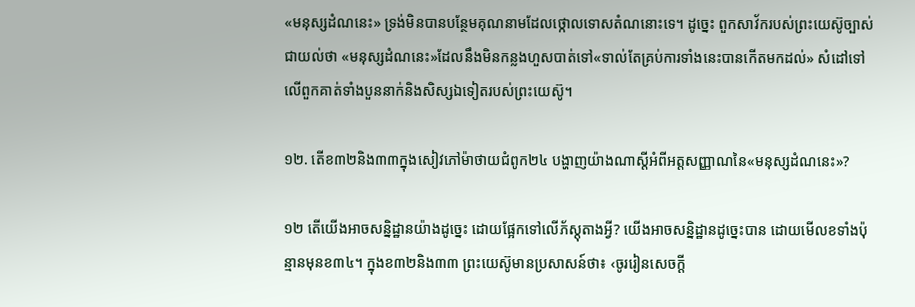«មនុស្សដំណនេះ» ទ្រង់មិនបានបន្ថែមគុណនាមដែលថ្កោលទោសតំណនោះទេ។ ដូច្នេះ ពួកសាវ័ករបស់ព្រះយេស៊ូច្បាស់ជាយល់ថា «មនុស្សដំណនេះ»ដែលនឹងមិនកន្លងហួសបាត់ទៅ«ទាល់តែគ្រប់ការទាំងនេះបានកើតមកដល់» សំដៅទៅលើពួកគាត់ទាំងបួននាក់និងសិស្សឯទៀតរបស់ព្រះយេស៊ូ។

១២. តើខ៣២និង៣៣ក្នុងសៀវភៅម៉ាថាយជំពូក២៤ បង្ហាញយ៉ាងណាស្តីអំពីអត្តសញ្ញាណនៃ«មនុស្សដំណនេះ»?

១២ តើយើងអាចសន្និដ្ឋានយ៉ាងដូច្នេះ ដោយផ្អែកទៅលើភ័ស្តុតាងអ្វី? យើងអាចសន្និដ្ឋានដូច្នេះបាន ដោយមើលខទាំងប៉ុន្មានមុនខ៣៤។ ក្នុងខ៣២និង៣៣ ព្រះយេស៊ូមានប្រសាសន៍ថា៖ ‹ចូររៀនសេចក្ដី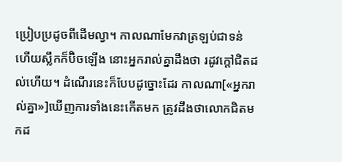ប្រៀបប្រដូចពីដើមល្វា។ កាលណាមែកវាត្រឡប់ជាទន់ ហើយស្លឹកក៏ប៊ិចឡើង នោះអ្នករាល់គ្នាដឹងថា រដូវក្ដៅជិតដល់ហើយ។ ដំណើរនេះក៏បែបដូច្នោះដែរ កាលណា[«អ្នករាល់គ្នា»]ឃើញការទាំងនេះកើតមក ត្រូវដឹងថាលោកជិតមកដ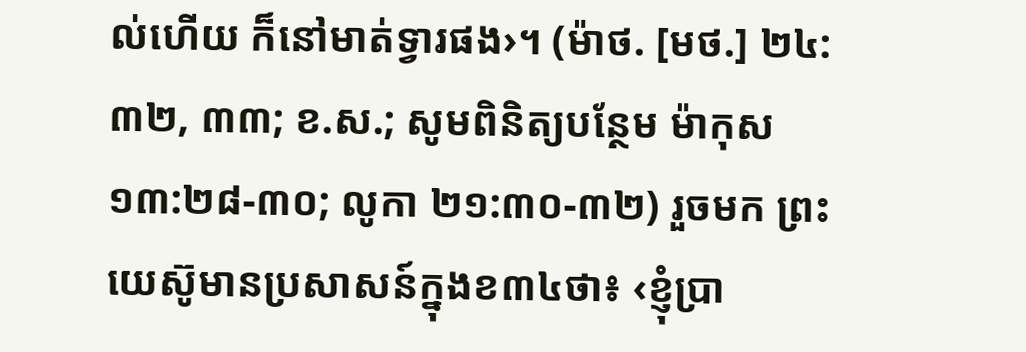ល់ហើយ ក៏នៅមាត់ទ្វារផង›។ (ម៉ាថ. [មថ.] ២៤:៣២, ៣៣; ខ.ស.; សូមពិនិត្យបន្ថែម ម៉ាកុស ១៣:២៨-៣០; លូកា ២១:៣០-៣២) រួចមក ព្រះយេស៊ូមានប្រសាសន៍ក្នុងខ៣៤ថា៖ ‹ខ្ញុំប្រា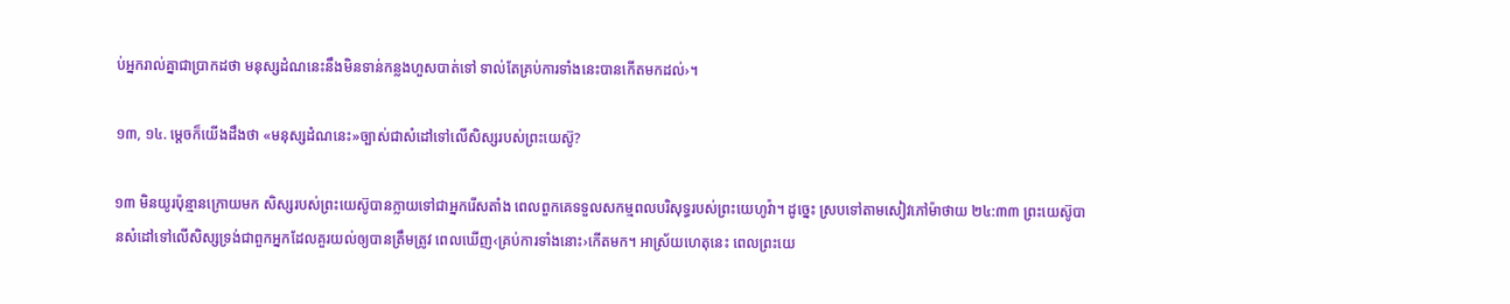ប់អ្នករាល់គ្នាជាប្រាកដថា មនុស្សដំណនេះនឹងមិនទាន់កន្លងហួសបាត់ទៅ ទាល់តែគ្រប់ការទាំងនេះបានកើតមកដល់›។

១៣, ១៤. ម្ដេចក៏យើងដឹងថា «មនុស្សដំណនេះ»ច្បាស់ជាសំដៅទៅលើសិស្សរបស់ព្រះយេស៊ូ?

១៣ មិនយូរប៉ុន្មានក្រោយមក សិស្សរបស់ព្រះយេស៊ូបានក្លាយទៅជាអ្នករើសតាំង ពេលពួកគេទទួលសកម្មពលបរិសុទ្ធរបស់ព្រះយេហូវ៉ា។ ដូច្នេះ ស្របទៅតាមសៀវភៅម៉ាថាយ ២៤:៣៣ ព្រះយេស៊ូបានសំដៅទៅលើសិស្សទ្រង់ជាពួកអ្នកដែលគួរយល់ឲ្យបានត្រឹមត្រូវ ពេលឃើញ‹គ្រប់ការទាំងនោះ›កើតមក។ អាស្រ័យហេតុនេះ ពេលព្រះយេ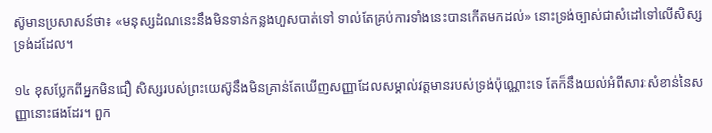ស៊ូមានប្រសាសន៍ថា៖ «មនុស្សដំណនេះនឹងមិនទាន់កន្លងហួសបាត់ទៅ ទាល់តែគ្រប់ការទាំងនេះបានកើតមកដល់» នោះទ្រង់ច្បាស់ជាសំដៅទៅលើសិស្សទ្រង់ដដែល។

១៤ ខុសប្លែកពីអ្នកមិនជឿ សិស្សរបស់ព្រះយេស៊ូនឹងមិនគ្រាន់តែឃើញសញ្ញាដែលសម្គាល់វត្តមានរបស់ទ្រង់ប៉ុណ្ណោះទេ តែក៏នឹងយល់អំពីសារៈសំខាន់នៃសញ្ញានោះផងដែរ។ ពួក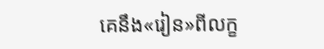គេនឹង«រៀន»ពីលក្ខ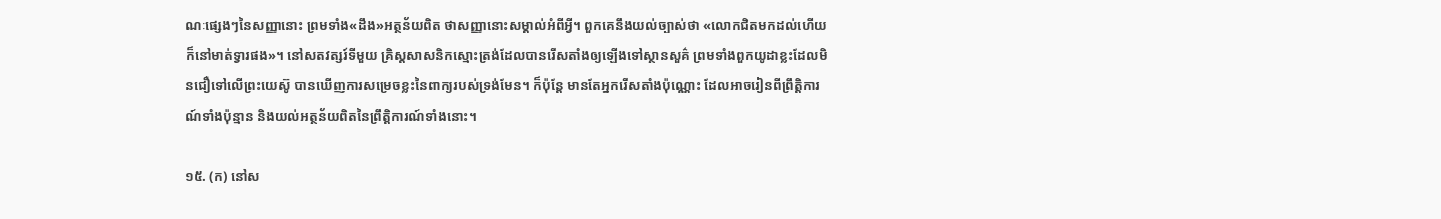ណៈផ្សេងៗនៃសញ្ញានោះ ព្រមទាំង«ដឹង»អត្ថន័យពិត ថាសញ្ញានោះសម្គាល់អំពីអ្វី។ ពួកគេនឹងយល់ច្បាស់ថា «លោកជិតមកដល់ហើយ ក៏នៅមាត់ទ្វារផង»។ នៅសតវត្សរ៍ទីមួយ គ្រិស្តសាសនិកស្មោះត្រង់ដែលបានរើសតាំងឲ្យឡើងទៅស្ថានសួគ៌ ព្រមទាំងពួកយូដាខ្លះដែលមិនជឿទៅលើព្រះយេស៊ូ បានឃើញការសម្រេចខ្លះនៃពាក្យរបស់ទ្រង់មែន។ ក៏ប៉ុន្តែ មានតែអ្នករើសតាំងប៉ុណ្ណោះ ដែលអាចរៀនពីព្រឹត្ដិការណ៍ទាំងប៉ុន្មាន និងយល់អត្ថន័យពិតនៃព្រឹត្ដិការណ៍ទាំងនោះ។

១៥. (ក) នៅស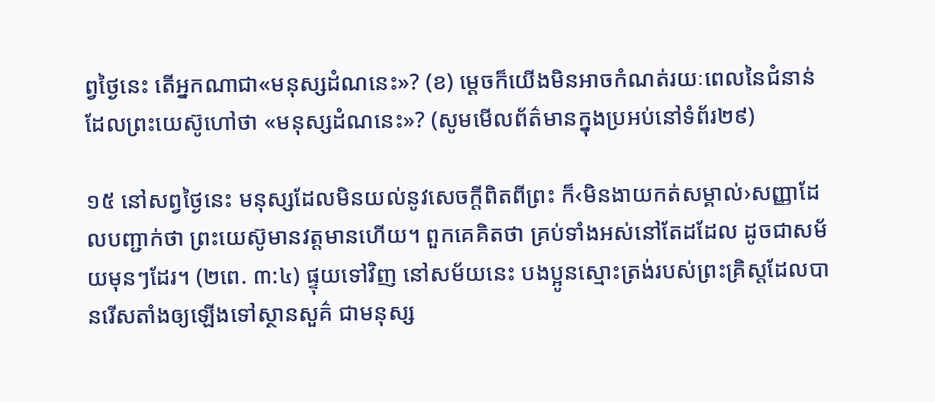ព្វថ្ងៃនេះ តើអ្នកណាជា«មនុស្សដំណនេះ»? (ខ) ម្ដេចក៏យើងមិនអាចកំណត់រយៈពេលនៃជំនាន់ដែលព្រះយេស៊ូហៅថា «មនុស្សដំណនេះ»? (សូមមើលព័ត៌មានក្នុងប្រអប់នៅទំព័រ២៩)

១៥ នៅសព្វថ្ងៃនេះ មនុស្សដែលមិនយល់នូវសេចក្ដីពិតពីព្រះ ក៏‹មិនងាយកត់សម្គាល់›សញ្ញាដែលបញ្ជាក់ថា ព្រះយេស៊ូមានវត្តមានហើយ។ ពួកគេគិតថា គ្រប់ទាំងអស់នៅតែដដែល ដូចជាសម័យមុនៗដែរ។ (២ពេ. ៣:៤) ផ្ទុយទៅវិញ នៅសម័យនេះ បងប្អូនស្មោះត្រង់របស់ព្រះគ្រិស្តដែលបានរើសតាំងឲ្យឡើងទៅស្ថានសួគ៌ ជាមនុស្ស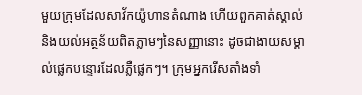មួយក្រុមដែលសាវ័កយ៉ូហានតំណាង ហើយពួកគាត់ស្គាល់និងយល់អត្ថន័យពិតភ្លាមៗនៃសញ្ញានោះ ដូចជាងាយសម្គាល់ផ្លេកបន្ទោរដែលភ្លឺផ្លេកៗ។ ក្រុមអ្នករើសតាំងទាំ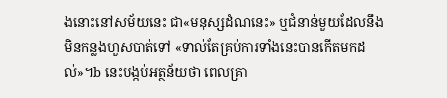ងនោះនៅសម័យនេះ ជា«មនុស្សដំណនេះ» ឬជំនាន់មួយដែលនឹងមិនកន្លងហួសបាត់ទៅ «ទាល់តែគ្រប់ការទាំងនេះបានកើតមកដល់»។b នេះបង្កប់អត្ថន័យថា ពេលគ្រា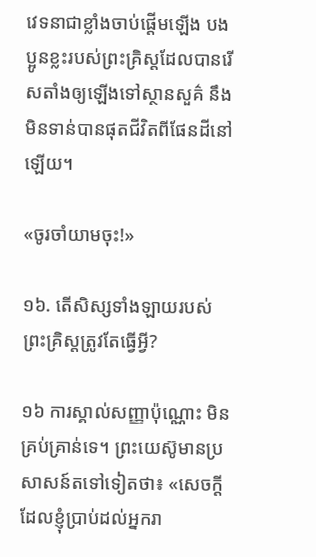វេទនាជាខ្លាំងចាប់ផ្ដើមឡើង បងប្អូនខ្លះរបស់ព្រះគ្រិស្តដែលបានរើសតាំងឲ្យឡើងទៅស្ថានសួគ៌ នឹងមិនទាន់បានផុតជីវិតពីផែនដីនៅឡើយ។

«ចូរចាំយាមចុះ!»

១៦. តើសិស្សទាំងឡាយរបស់ព្រះគ្រិស្តត្រូវតែធ្វើអ្វី?

១៦ ការស្គាល់សញ្ញាប៉ុណ្ណោះ មិនគ្រប់គ្រាន់ទេ។ ព្រះយេស៊ូមានប្រសាសន៍តទៅទៀតថា៖ «សេចក្ដីដែលខ្ញុំប្រាប់ដល់អ្នករា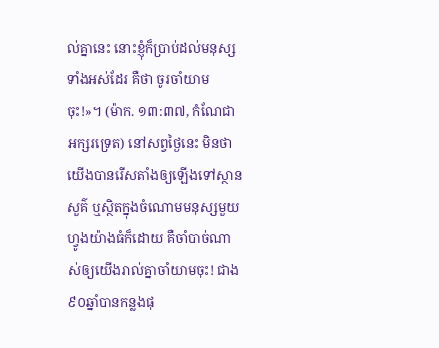ល់គ្នានេះ នោះខ្ញុំក៏ប្រាប់ដល់មនុស្សទាំងអស់ដែរ គឺថា ចូរចាំយាមចុះ!»។ (ម៉ាក. ១៣:៣៧, កំណែជាអក្សរទ្រេត) នៅសព្វថ្ងៃនេះ មិនថាយើងបានរើសតាំងឲ្យឡើងទៅស្ថានសួគ៌ ឬស្ថិតក្នុងចំណោមមនុស្សមួយហ្វូងយ៉ាងធំក៏ដោយ គឺចាំបាច់ណាស់ឲ្យយើងរាល់គ្នាចាំយាមចុះ! ជាង៩០ឆ្នាំបានកន្លងផុ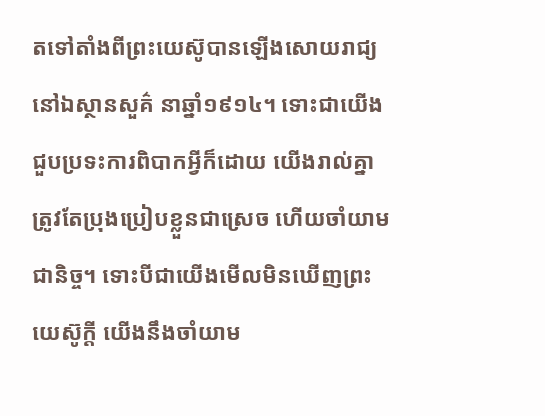តទៅតាំងពីព្រះយេស៊ូបានឡើងសោយរាជ្យនៅឯស្ថានសួគ៌ នាឆ្នាំ១៩១៤។ ទោះជាយើងជួបប្រទះការពិបាកអ្វីក៏ដោយ យើងរាល់គ្នាត្រូវតែប្រុងប្រៀបខ្លួនជាស្រេច ហើយចាំយាមជានិច្ច។ ទោះបីជាយើងមើលមិនឃើញព្រះយេស៊ូក្ដី យើងនឹងចាំយាម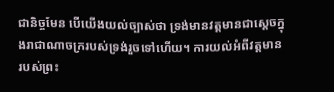ជានិច្ចមែន បើយើងយល់ច្បាស់ថា ទ្រង់មានវត្តមានជាស្តេចក្នុងរាជាណាចក្ររបស់ទ្រង់រួចទៅហើយ។ ការយល់អំពីវត្តមានរបស់ព្រះ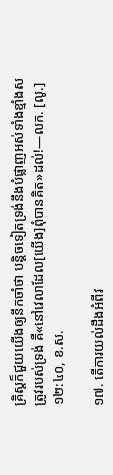គ្រិស្តក៏ជួយយើងឲ្យនឹកចាំថា បន្ដិចទៀតទ្រង់នឹងបំផ្លាញអស់ទាំងខ្មាំងសត្រូវរបស់ទ្រង់ គឺ«នៅវេលាដែល[យើង]ពុំបានគិត»ដល់!—លក. [លូ.] ១២:៤០, ខ.ស.

១៧. តើការយល់ដឹងអំពីវ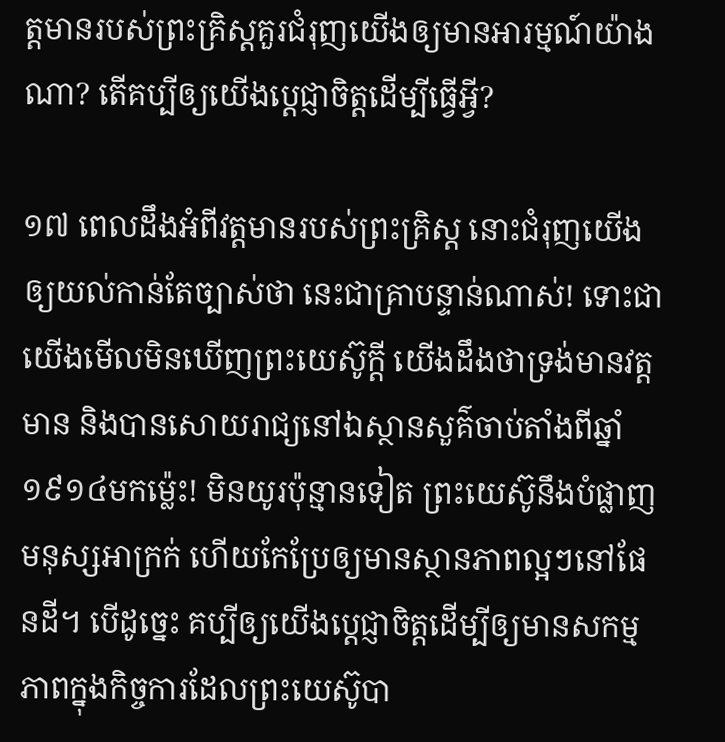ត្តមានរបស់ព្រះគ្រិស្តគួរជំរុញយើងឲ្យមានអារម្មណ៍យ៉ាងណា? តើគប្បីឲ្យយើងប្ដេជ្ញាចិត្តដើម្បីធ្វើអ្វី?

១៧ ពេលដឹងអំពីវត្តមានរបស់ព្រះគ្រិស្ត នោះជំរុញយើងឲ្យយល់កាន់តែច្បាស់ថា នេះជាគ្រាបន្ទាន់ណាស់! ទោះជាយើងមើលមិនឃើញព្រះយេស៊ូក្ដី យើងដឹងថាទ្រង់មានវត្តមាន និងបានសោយរាជ្យនៅឯស្ថានសួគ៌ចាប់តាំងពីឆ្នាំ១៩១៤មកម្ល៉េះ! មិនយូរប៉ុន្មានទៀត ព្រះយេស៊ូនឹងបំផ្លាញមនុស្សអាក្រក់ ហើយកែប្រែឲ្យមានស្ថានភាពល្អៗនៅផែនដី។ បើដូច្នេះ គប្បីឲ្យយើងប្ដេជ្ញាចិត្តដើម្បីឲ្យមានសកម្មភាពក្នុងកិច្ចការដែលព្រះយេស៊ូបា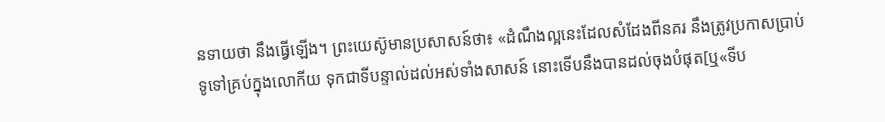នទាយថា នឹងធ្វើឡើង។ ព្រះយេស៊ូមានប្រសាសន៍ថា៖ «ដំណឹងល្អនេះដែលសំដែងពីនគរ នឹងត្រូវប្រកាសប្រាប់ទូទៅគ្រប់ក្នុងលោកីយ ទុកជាទីបន្ទាល់ដល់អស់ទាំងសាសន៍ នោះទើបនឹងបានដល់ចុងបំផុត[ឬ«ទីប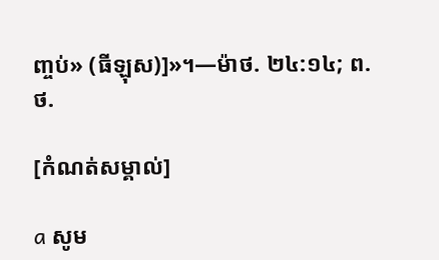ញ្ចប់» (ធីឡុស)]»។—ម៉ាថ. ២៤:១៤; ព.ថ.

[កំណត់សម្គាល់]

a សូម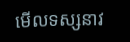មើលទស្សនាវ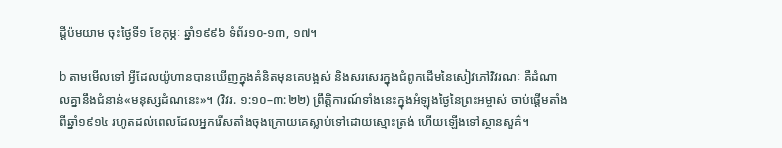ដ្ដីប៉មយាម ចុះថ្ងៃទី១ ខែកុម្ភៈ ឆ្នាំ១៩៩៦ ទំព័រ១០-១៣, ១៧។

b តាមមើលទៅ អ្វីដែលយ៉ូហានបានឃើញក្នុងគំនិតមុនគេបង្អស់ និងសរសេរក្នុងជំពូកដើមនៃសៀវភៅវិវរណៈ គឺដំណាលគ្នានឹងជំនាន់«មនុស្សដំណនេះ»។ (វិវរ. ១:១០–៣:២២) ព្រឹត្ដិការណ៍ទាំងនេះក្នុងអំឡុងថ្ងៃនៃព្រះអម្ចាស់ ចាប់ផ្ដើមតាំងពីឆ្នាំ១៩១៤ រហូតដល់ពេលដែលអ្នករើសតាំងចុងក្រោយគេស្លាប់ទៅដោយស្មោះត្រង់ ហើយឡើងទៅស្ថានសួគ៌។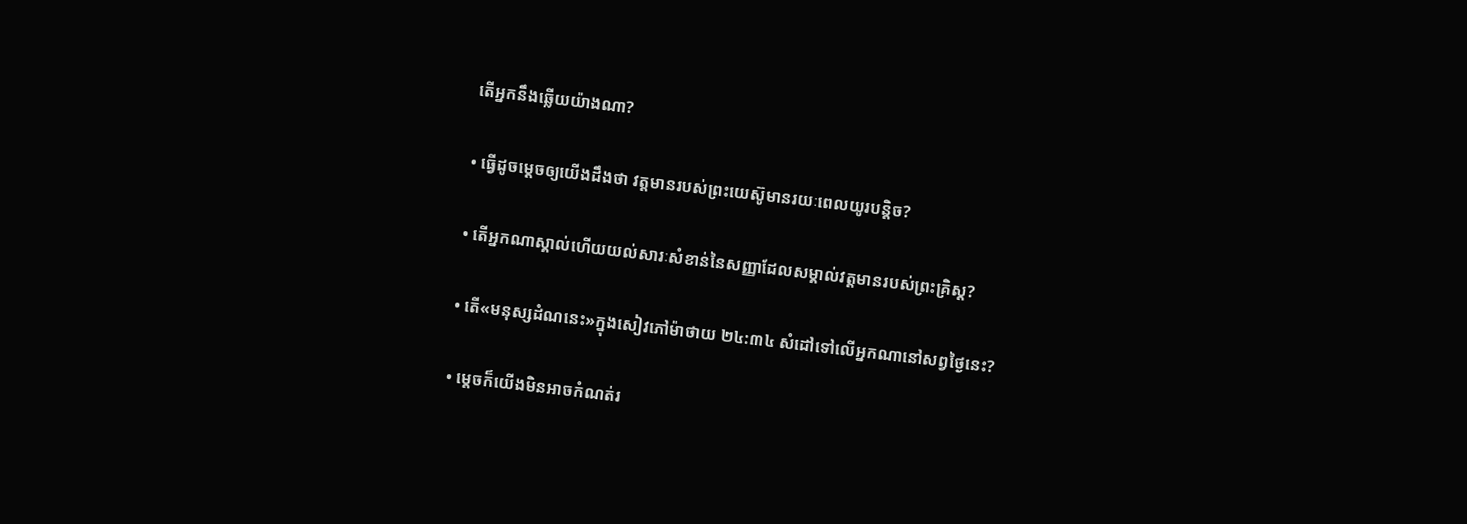តើអ្នកនឹងឆ្លើយយ៉ាងណា?

• ធ្វើដូចម្ដេចឲ្យយើងដឹងថា វត្តមានរបស់ព្រះយេស៊ូមានរយៈពេលយូរបន្ដិច?

• តើអ្នកណាស្គាល់ហើយយល់សារៈសំខាន់នៃសញ្ញាដែលសម្គាល់វត្តមានរបស់ព្រះគ្រិស្ត?

• តើ«មនុស្សដំណនេះ»ក្នុងសៀវភៅម៉ាថាយ ២៤:៣៤ សំដៅទៅលើអ្នកណានៅសព្វថ្ងៃនេះ?

• ម្ដេចក៏យើងមិនអាចកំណត់រ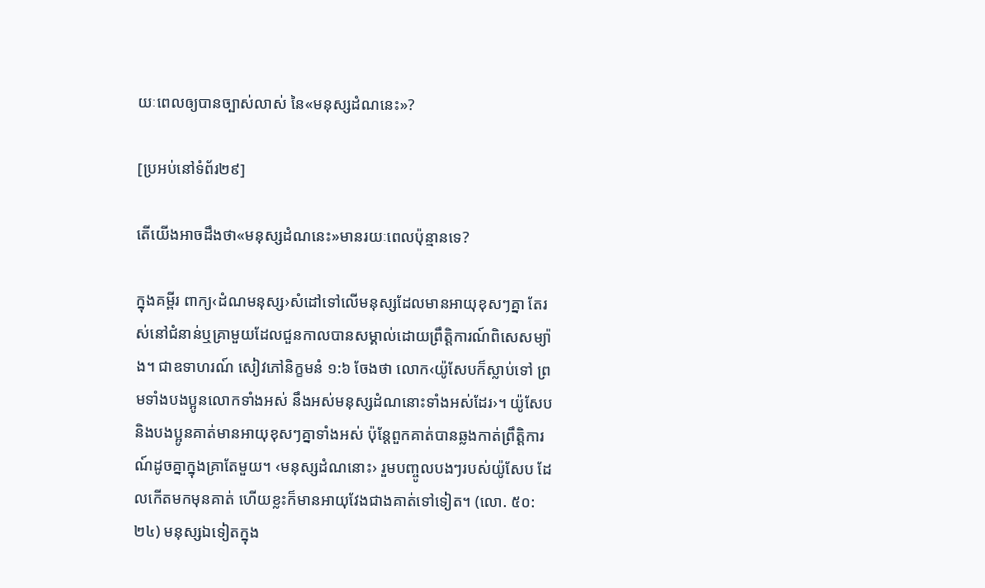យៈពេលឲ្យបានច្បាស់លាស់ នៃ«មនុស្សដំណនេះ»?

[ប្រអប់នៅទំព័រ២៩]

តើយើងអាចដឹងថា«មនុស្សដំណនេះ»មានរយៈពេលប៉ុន្មានទេ?

ក្នុងគម្ពីរ ពាក្យ‹ដំណមនុស្ស›សំដៅទៅលើមនុស្សដែលមានអាយុខុសៗគ្នា តែរស់នៅជំនាន់ឬគ្រាមួយដែលជួនកាលបានសម្គាល់ដោយព្រឹត្ដិការណ៍ពិសេសម្យ៉ាង។ ជាឧទាហរណ៍ សៀវភៅនិក្ខមនំ ១:៦ ចែងថា លោក‹យ៉ូសែបក៏ស្លាប់ទៅ ព្រមទាំងបងប្អូនលោកទាំងអស់ នឹងអស់មនុស្សដំណនោះទាំងអស់ដែរ›។ យ៉ូសែបនិងបងប្អូនគាត់មានអាយុខុសៗគ្នាទាំងអស់ ប៉ុន្តែពួកគាត់បានឆ្លងកាត់ព្រឹត្ដិការណ៍ដូចគ្នាក្នុងគ្រាតែមួយ។ ‹មនុស្សដំណនោះ› រួមបញ្ចូលបងៗរបស់យ៉ូសែប ដែលកើតមកមុនគាត់ ហើយខ្លះក៏មានអាយុវែងជាងគាត់ទៅទៀត។ (លោ. ៥០:២៤) មនុស្សឯទៀតក្នុង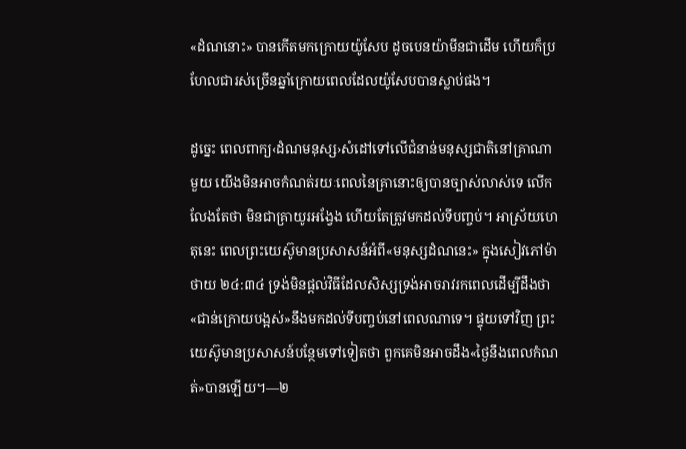«ដំណនោះ» បានកើតមកក្រោយយ៉ូសែប ដូចបេនយ៉ាមីនជាដើម ហើយក៏ប្រហែលជារស់ច្រើនឆ្នាំក្រោយពេលដែលយ៉ូសែបបានស្លាប់ផង។

ដូច្នេះ ពេលពាក្យ‹ដំណមនុស្ស›សំដៅទៅលើជំនាន់មនុស្សជាតិនៅគ្រាណាមួយ យើងមិនអាចកំណត់រយៈពេលនៃគ្រានោះឲ្យបានច្បាស់លាស់ទេ លើកលែងតែថា មិនជាគ្រាយូរអង្វែង ហើយតែត្រូវមកដល់ទីបញ្ចប់។ អាស្រ័យហេតុនេះ ពេលព្រះយេស៊ូមានប្រសាសន៍អំពី«មនុស្សដំណនេះ» ក្នុងសៀវភៅម៉ាថាយ ២៤:៣៤ ទ្រង់មិនផ្ដល់វិធីដែលសិស្សទ្រង់អាចរាវរកពេលដើម្បីដឹងថា «ជាន់ក្រោយបង្អស់»នឹងមកដល់ទីបញ្ចប់នៅពេលណាទេ។ ផ្ទុយទៅវិញ ព្រះយេស៊ូមានប្រសាសន៍បន្ថែមទៅទៀតថា ពួកគេមិនអាចដឹង«ថ្ងៃនឹងពេលកំណត់»បានឡើយ។—២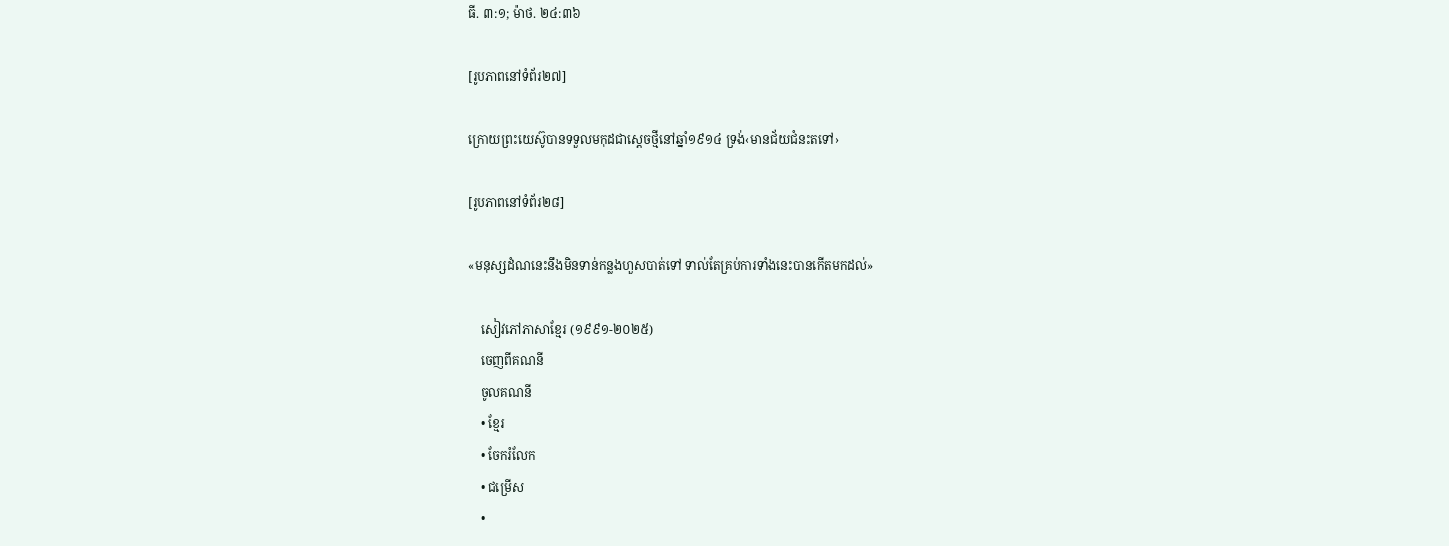ធី. ៣:១; ម៉ាថ. ២៤:៣៦

[រូបភាពនៅទំព័រ២៧]

ក្រោយព្រះយេស៊ូបានទទួលមកុដជាស្តេចថ្មីនៅឆ្នាំ១៩១៤ ទ្រង់‹មានជ័យជំនះតទៅ›

[រូបភាពនៅទំព័រ២៨]

«មនុស្សដំណនេះនឹងមិនទាន់កន្លងហួសបាត់ទៅ ទាល់តែគ្រប់ការទាំងនេះបានកើតមកដល់»

    សៀវភៅភាសាខ្មែរ (១៩៩១-២០២៥)
    ចេញពីគណនី
    ចូលគណនី
    • ខ្មែរ
    • ចែករំលែក
    • ជម្រើស
    •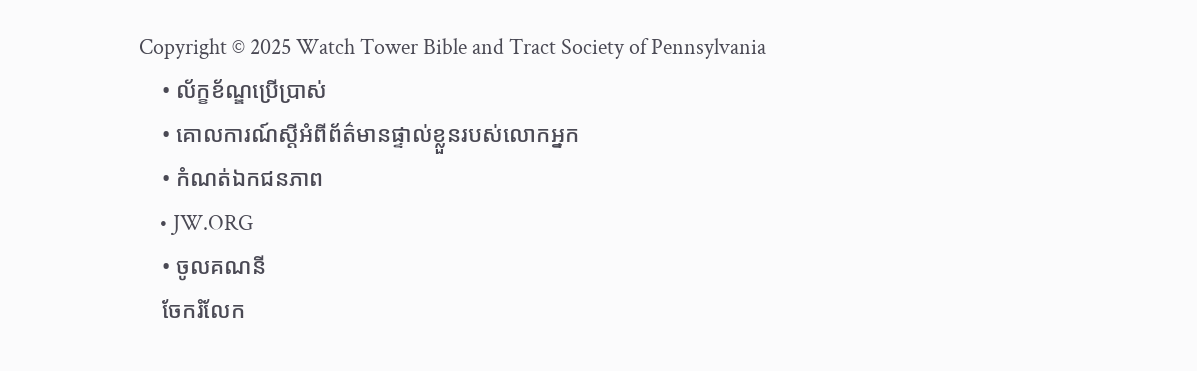Copyright © 2025 Watch Tower Bible and Tract Society of Pennsylvania
    • ល័ក្ខខ័ណ្ឌប្រើប្រាស់
    • គោលការណ៍ស្ដីអំពីព័ត៌មានផ្ទាល់ខ្លួនរបស់លោកអ្នក
    • កំណត់ឯកជនភាព
    • JW.ORG
    • ចូលគណនី
    ចែករំលែក